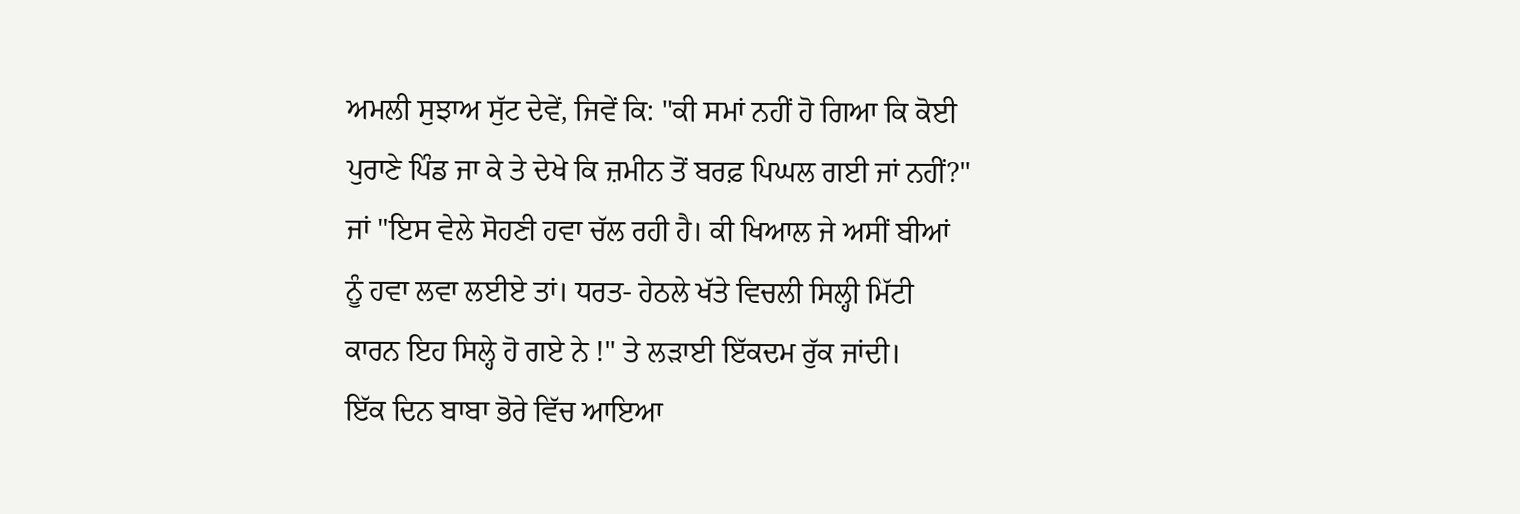ਅਮਲੀ ਸੁਝਾਅ ਸੁੱਟ ਦੇਵੇਂ, ਜਿਵੇਂ ਕਿ: "ਕੀ ਸਮਾਂ ਨਹੀਂ ਹੋ ਗਿਆ ਕਿ ਕੋਈ ਪੁਰਾਣੇ ਪਿੰਡ ਜਾ ਕੇ ਤੇ ਦੇਖੇ ਕਿ ਜ਼ਮੀਨ ਤੋਂ ਬਰਫ਼ ਪਿਘਲ ਗਈ ਜਾਂ ਨਹੀਂ?" ਜਾਂ "ਇਸ ਵੇਲੇ ਸੋਹਣੀ ਹਵਾ ਚੱਲ ਰਹੀ ਹੈ। ਕੀ ਖਿਆਲ ਜੇ ਅਸੀਂ ਬੀਆਂ ਨੂੰ ਹਵਾ ਲਵਾ ਲਈਏ ਤਾਂ। ਧਰਤ- ਹੇਠਲੇ ਖੱਤੇ ਵਿਚਲੀ ਸਿਲ੍ਹੀ ਮਿੱਟੀ ਕਾਰਨ ਇਹ ਸਿਲ੍ਹੇ ਹੋ ਗਏ ਨੇ !" ਤੇ ਲੜਾਈ ਇੱਕਦਮ ਰੁੱਕ ਜਾਂਦੀ।
ਇੱਕ ਦਿਨ ਬਾਬਾ ਭੋਰੇ ਵਿੱਚ ਆਇਆ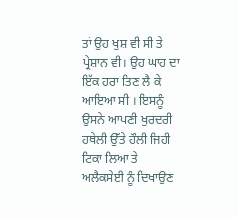ਤਾਂ ਉਹ ਖੁਸ਼ ਵੀ ਸੀ ਤੇ ਪ੍ਰੇਸ਼ਾਨ ਵੀ। ਉਹ ਘਾਹ ਦਾ ਇੱਕ ਹਰਾ ਤਿਣ ਲੈ ਕੇ ਆਇਆ ਸੀ । ਇਸਨੂੰ ਉਸਨੇ ਆਪਣੀ ਖੁਰਦਰੀ ਹਥੇਲੀ ਉੱਤੇ ਹੌਲੀ ਜਿਹੀ ਟਿਕਾ ਲਿਆ ਤੇ ਅਲੈਕਸੇਈ ਨੂੰ ਦਿਖਾਉਣ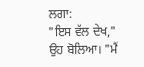ਲਗਾ:
"ਇਸ ਵੱਲ ਦੇਖ," ਉਹ ਬੋਲਿਆ। "ਮੈਂ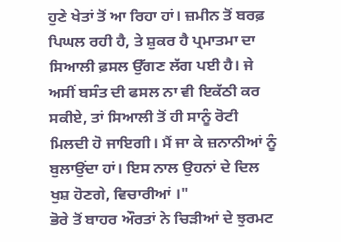ਹੁਣੇ ਖੇਤਾਂ ਤੋਂ ਆ ਰਿਹਾ ਹਾਂ। ਜ਼ਮੀਨ ਤੋਂ ਬਰਫ਼ ਪਿਘਲ ਰਹੀ ਹੈ, ਤੇ ਸ਼ੁਕਰ ਹੈ ਪ੍ਰਮਾਤਮਾ ਦਾ ਸਿਆਲੀ ਫ਼ਸਲ ਉੱਗਣ ਲੱਗ ਪਈ ਹੈ। ਜੇ ਅਸੀਂ ਬਸੰਤ ਦੀ ਫਸਲ ਨਾ ਵੀ ਇਕੱਠੀ ਕਰ ਸਕੀਏ, ਤਾਂ ਸਿਆਲੀ ਤੋਂ ਹੀ ਸਾਨੂੰ ਰੋਟੀ ਮਿਲਦੀ ਹੋ ਜਾਇਗੀ। ਮੈਂ ਜਾ ਕੇ ਜ਼ਨਾਨੀਆਂ ਨੂੰ ਬੁਲਾਉਂਦਾ ਹਾਂ। ਇਸ ਨਾਲ ਉਹਨਾਂ ਦੇ ਦਿਲ ਖੁਸ਼ ਹੋਣਗੇ, ਵਿਚਾਰੀਆਂ ।"
ਭੋਰੇ ਤੋਂ ਬਾਹਰ ਔਰਤਾਂ ਨੇ ਚਿੜੀਆਂ ਦੇ ਝੁਰਮਟ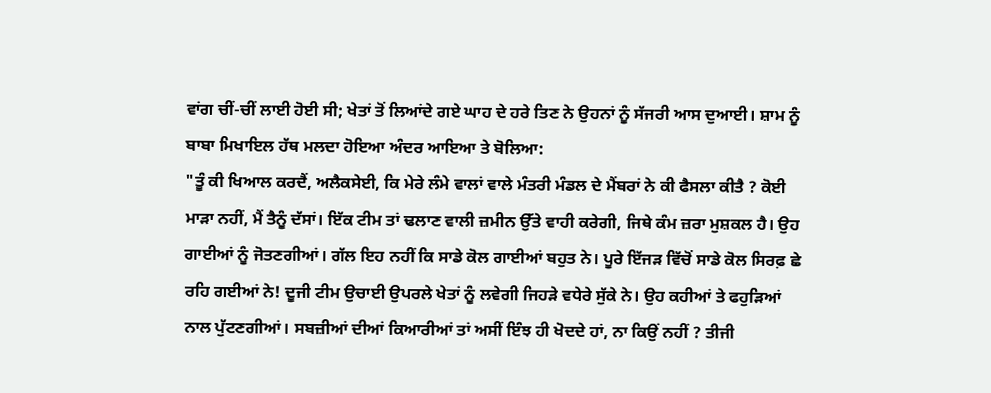ਵਾਂਗ ਚੀਂ-ਚੀਂ ਲਾਈ ਹੋਈ ਸੀ; ਖੇਤਾਂ ਤੋਂ ਲਿਆਂਦੇ ਗਏ ਘਾਹ ਦੇ ਹਰੇ ਤਿਣ ਨੇ ਉਹਨਾਂ ਨੂੰ ਸੱਜਰੀ ਆਸ ਦੁਆਈ। ਸ਼ਾਮ ਨੂੰ ਬਾਬਾ ਮਿਖਾਇਲ ਹੱਥ ਮਲਦਾ ਹੋਇਆ ਅੰਦਰ ਆਇਆ ਤੇ ਬੋਲਿਆ:
"ਤੂੰ ਕੀ ਖਿਆਲ ਕਰਦੈਂ, ਅਲੈਕਸੇਈ, ਕਿ ਮੇਰੇ ਲੰਮੇ ਵਾਲਾਂ ਵਾਲੇ ਮੰਤਰੀ ਮੰਡਲ ਦੇ ਮੈਂਬਰਾਂ ਨੇ ਕੀ ਫੈਸਲਾ ਕੀਤੈ ? ਕੋਈ ਮਾੜਾ ਨਹੀਂ, ਮੈਂ ਤੈਨੂੰ ਦੱਸਾਂ। ਇੱਕ ਟੀਮ ਤਾਂ ਢਲਾਣ ਵਾਲੀ ਜ਼ਮੀਨ ਉੱਤੇ ਵਾਹੀ ਕਰੇਗੀ, ਜਿਥੇ ਕੰਮ ਜ਼ਰਾ ਮੁਸ਼ਕਲ ਹੈ। ਉਹ ਗਾਈਆਂ ਨੂੰ ਜੋਤਣਗੀਆਂ। ਗੱਲ ਇਹ ਨਹੀਂ ਕਿ ਸਾਡੇ ਕੋਲ ਗਾਈਆਂ ਬਹੁਤ ਨੇ। ਪੂਰੇ ਇੱਜੜ ਵਿੱਚੋਂ ਸਾਡੇ ਕੋਲ ਸਿਰਫ਼ ਛੇ ਰਹਿ ਗਈਆਂ ਨੇ! ਦੂਜੀ ਟੀਮ ਉਚਾਈ ਉਪਰਲੇ ਖੇਤਾਂ ਨੂੰ ਲਵੇਗੀ ਜਿਹੜੇ ਵਧੇਰੇ ਸੁੱਕੇ ਨੇ। ਉਹ ਕਹੀਆਂ ਤੇ ਫਹੁੜਿਆਂ ਨਾਲ ਪੁੱਟਣਗੀਆਂ। ਸਬਜ਼ੀਆਂ ਦੀਆਂ ਕਿਆਰੀਆਂ ਤਾਂ ਅਸੀਂ ਇੰਝ ਹੀ ਖੋਦਦੇ ਹਾਂ, ਨਾ ਕਿਉਂ ਨਹੀਂ ? ਤੀਜੀ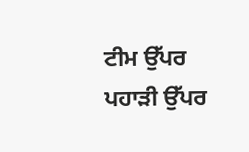ਟੀਮ ਉੱਪਰ ਪਹਾੜੀ ਉੱਪਰ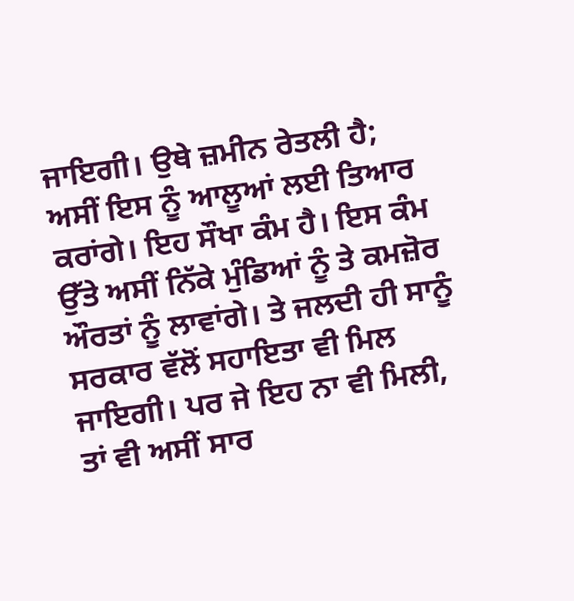ਜਾਇਗੀ। ਉਥੇ ਜ਼ਮੀਨ ਰੇਤਲੀ ਹੈ; ਅਸੀਂ ਇਸ ਨੂੰ ਆਲੂਆਂ ਲਈ ਤਿਆਰ ਕਰਾਂਗੇ। ਇਹ ਸੌਖਾ ਕੰਮ ਹੈ। ਇਸ ਕੰਮ ਉੱਤੇ ਅਸੀਂ ਨਿੱਕੇ ਮੁੰਡਿਆਂ ਨੂੰ ਤੇ ਕਮਜ਼ੋਰ ਔਰਤਾਂ ਨੂੰ ਲਾਵਾਂਗੇ। ਤੇ ਜਲਦੀ ਹੀ ਸਾਨੂੰ ਸਰਕਾਰ ਵੱਲੋਂ ਸਹਾਇਤਾ ਵੀ ਮਿਲ ਜਾਇਗੀ। ਪਰ ਜੇ ਇਹ ਨਾ ਵੀ ਮਿਲੀ, ਤਾਂ ਵੀ ਅਸੀਂ ਸਾਰ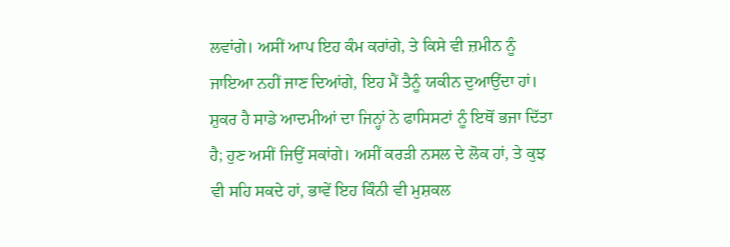ਲਵਾਂਗੇ। ਅਸੀਂ ਆਪ ਇਹ ਕੰਮ ਕਰਾਂਗੇ, ਤੇ ਕਿਸੇ ਵੀ ਜ਼ਮੀਨ ਨੂੰ ਜਾਇਆ ਨਹੀਂ ਜਾਣ ਦਿਆਂਗੇ, ਇਹ ਮੈਂ ਤੈਨੂੰ ਯਕੀਨ ਦੁਆਉਂਦਾ ਹਾਂ। ਸ਼ੁਕਰ ਹੈ ਸਾਡੇ ਆਦਮੀਆਂ ਦਾ ਜਿਨ੍ਹਾਂ ਨੇ ਫਾਸਿਸਟਾਂ ਨੂੰ ਇਥੋਂ ਭਜਾ ਦਿੱਤਾ ਹੈ; ਹੁਣ ਅਸੀਂ ਜਿਉਂ ਸਕਾਂਗੇ। ਅਸੀਂ ਕਰੜੀ ਨਸਲ ਦੇ ਲੋਕ ਹਾਂ, ਤੇ ਕੁਝ ਵੀ ਸਹਿ ਸਕਦੇ ਹਾਂ, ਭਾਵੇਂ ਇਹ ਕਿੰਨੀ ਵੀ ਮੁਸ਼ਕਲ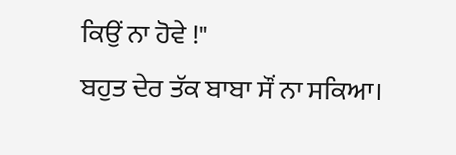ਕਿਉਂ ਨਾ ਹੋਵੇ !"
ਬਹੁਤ ਦੇਰ ਤੱਕ ਬਾਬਾ ਸੌਂ ਨਾ ਸਕਿਆ।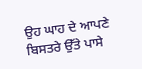ਉਹ ਘਾਹ ਦੇ ਆਪਣੇ ਬਿਸਤਰੇ ਉੱਤੇ ਪਾਸੇ